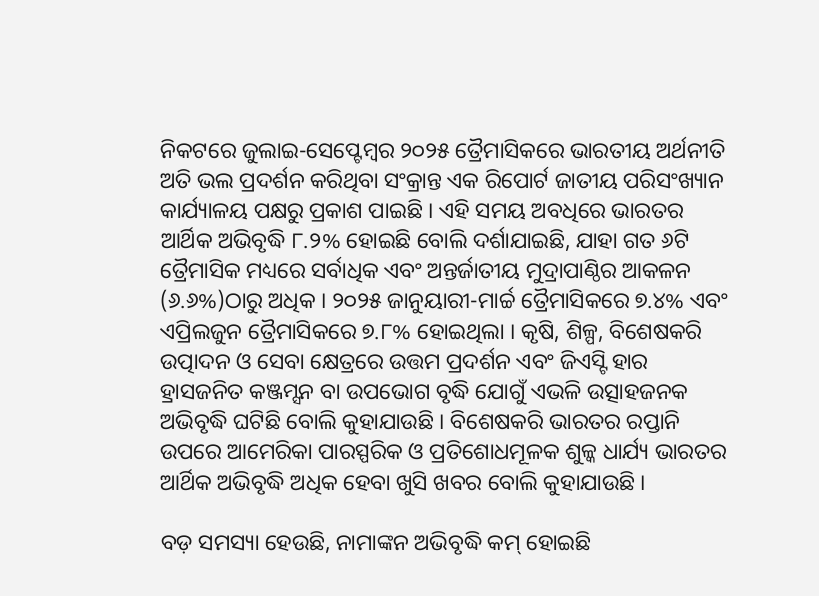ନିକଟରେ ଜୁଲାଇ-ସେପ୍ଟେମ୍ବର ୨୦୨୫ ତ୍ରୈମାସିକରେ ଭାରତୀୟ ଅର୍ଥନୀତି ଅତି ଭଲ ପ୍ରଦର୍ଶନ କରିଥିବା ସଂକ୍ରାନ୍ତ ଏକ ରିପୋର୍ଟ ଜାତୀୟ ପରିସଂଖ୍ୟାନ କାର୍ଯ୍ୟାଳୟ ପକ୍ଷରୁ ପ୍ରକାଶ ପାଇଛି । ଏହି ସମୟ ଅବଧିରେ ଭାରତର ଆର୍ଥିକ ଅଭିବୃଦ୍ଧି ୮.୨% ହୋଇଛି ବୋଲି ଦର୍ଶାଯାଇଛି, ଯାହା ଗତ ୬ଟି ତ୍ରୈମାସିକ ମଧ୍ୟରେ ସର୍ବାଧିକ ଏବଂ ଅନ୍ତର୍ଜାତୀୟ ମୁଦ୍ରାପାଣ୍ଠିର ଆକଳନ (୬.୬%)ଠାରୁ ଅଧିକ । ୨୦୨୫ ଜାନୁୟାରୀ-ମାର୍ଚ୍ଚ ତ୍ରୈମାସିକରେ ୭.୪% ଏବଂ ଏପ୍ରିଲଜୁନ ତ୍ରୈମାସିକରେ ୭.୮% ହୋଇଥିଲା । କୃଷି, ଶିଳ୍ପ, ବିଶେଷକରି ଉତ୍ପାଦନ ଓ ସେବା କ୍ଷେତ୍ରରେ ଉତ୍ତମ ପ୍ରଦର୍ଶନ ଏବଂ ଜିଏସ୍ଟି ହାର ହ୍ରାସଜନିତ କଞ୍ଜମ୍ସନ ବା ଉପଭୋଗ ବୃଦ୍ଧି ଯୋଗୁଁ ଏଭଳି ଉତ୍ସାହଜନକ ଅଭିବୃଦ୍ଧି ଘଟିଛି ବୋଲି କୁହାଯାଉଛି । ବିଶେଷକରି ଭାରତର ରପ୍ତାନି ଉପରେ ଆମେରିକା ପାରସ୍ପରିକ ଓ ପ୍ରତିଶୋଧମୂଳକ ଶୁଳ୍କ ଧାର୍ଯ୍ୟ ଭାରତର ଆର୍ଥିକ ଅଭିବୃଦ୍ଧି ଅଧିକ ହେବା ଖୁସି ଖବର ବୋଲି କୁହାଯାଉଛି ।

ବଡ଼ ସମସ୍ୟା ହେଉଛି, ନାମାଙ୍କନ ଅଭିବୃଦ୍ଧି କମ୍ ହୋଇଛି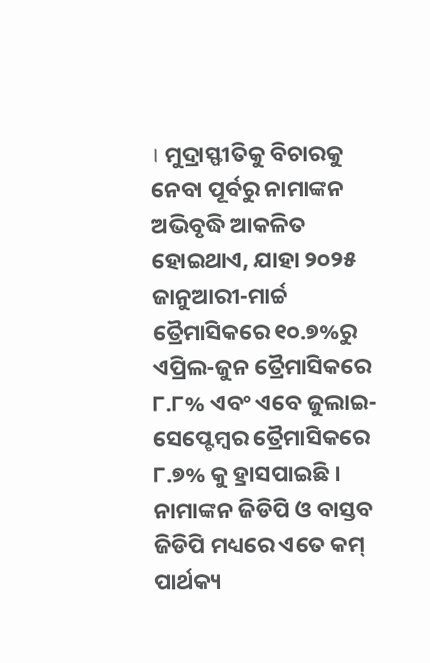। ମୁଦ୍ରାସ୍ଫୀତିକୁ ବିଚାରକୁ ନେବା ପୂର୍ବରୁ ନାମାଙ୍କନ ଅଭିବୃଦ୍ଧି ଆକଳିତ ହୋଇଥାଏ, ଯାହା ୨୦୨୫ ଜାନୁଆରୀ-ମାର୍ଚ୍ଚ ତ୍ରୈମାସିକରେ ୧୦.୭%ରୁ ଏପ୍ରିଲ-ଜୁନ ତ୍ରୈମାସିକରେ ୮.୮% ଏବଂ ଏବେ ଜୁଲାଇ-ସେପ୍ଟେମ୍ବର ତ୍ରୈମାସିକରେ ୮.୭% କୁ ହ୍ରାସପାଇଛି । ନାମାଙ୍କନ ଜିଡିପି ଓ ବାସ୍ତବ ଜିଡିପି ମଧ୍ୟରେ ଏତେ କମ୍ ପାର୍ଥକ୍ୟ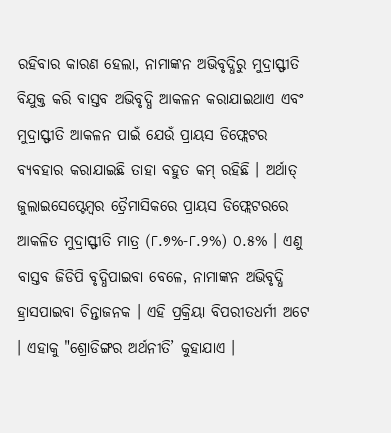ରହିବାର କାରଣ ହେଲା, ନାମାଙ୍କନ ଅଭିବୃଦ୍ଧିରୁ ମୁଦ୍ରାସ୍ଫୀତି ବିଯୁକ୍ତ କରି ବାସ୍ତବ ଅଭିବୃଦ୍ଧି ଆକଳନ କରାଯାଇଥାଏ ଏବଂ ମୁଦ୍ରାସ୍ଫୀତି ଆକଳନ ପାଇଁ ଯେଉଁ ପ୍ରାୟସ ଡିଫ୍ଲେଟର ବ୍ୟବହାର କରାଯାଇଛି ତାହା ବହୁତ କମ୍ ରହିଛି । ଅର୍ଥାତ୍ ଜୁଲାଇସେପ୍ଟେମ୍ବର ତ୍ରୈମାସିକରେ ପ୍ରାୟସ ଡିଫ୍ଲେଟରରେ ଆକଳିତ ମୁଦ୍ରାସ୍ଫୀତି ମାତ୍ର (୮.୭%-୮.୨%) ୦.୫% । ଏଣୁ ବାସ୍ତବ ଜିଡିପି ବୃଦ୍ଧିପାଇବା ବେଳେ, ନାମାଙ୍କନ ଅଭିବୃଦ୍ଧି ହ୍ରାସପାଇବା ଚିନ୍ତାଜନକ । ଏହି ପ୍ରକ୍ରିୟା ବିପରୀତଧର୍ମୀ ଅଟେ । ଏହାକୁ "ଶ୍ରୋଡିଙ୍ଗର ଅର୍ଥନୀତି’ କୁହାଯାଏ ।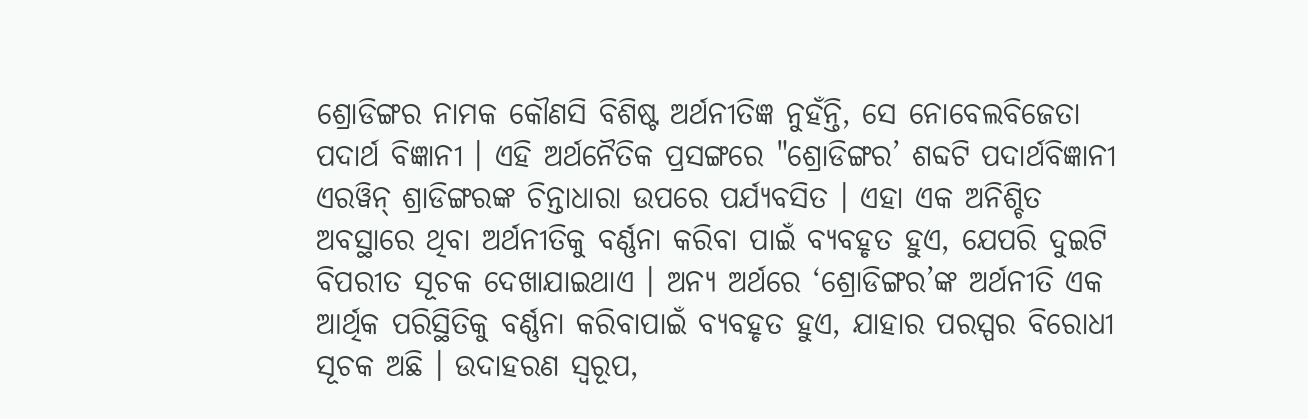ଶ୍ରୋଡିଙ୍ଗର ନାମକ କୌଣସି ବିଶିଷ୍ଟ ଅର୍ଥନୀତିଜ୍ଞ ନୁହଁନ୍ତି, ସେ ନୋବେଲବିଜେତା ପଦାର୍ଥ ବିଜ୍ଞାନୀ । ଏହି ଅର୍ଥନୈତିକ ପ୍ରସଙ୍ଗରେ "ଶ୍ରୋଡିଙ୍ଗର’ ଶବ୍ଦଟି ପଦାର୍ଥବିଜ୍ଞାନୀ ଏରୱିନ୍ ଶ୍ରାଡିଙ୍ଗରଙ୍କ ଚିନ୍ତାଧାରା ଉପରେ ପର୍ଯ୍ୟବସିତ । ଏହା ଏକ ଅନିଶ୍ଚିତ ଅବସ୍ଥାରେ ଥିବା ଅର୍ଥନୀତିକୁ ବର୍ଣ୍ଣନା କରିବା ପାଇଁ ବ୍ୟବହୃତ ହୁଏ, ଯେପରି ଦୁଇଟି ବିପରୀତ ସୂଚକ ଦେଖାଯାଇଥାଏ । ଅନ୍ୟ ଅର୍ଥରେ ‘ଶ୍ରୋଡିଙ୍ଗର’ଙ୍କ ଅର୍ଥନୀତି ଏକ ଆର୍ଥିକ ପରିସ୍ଥିତିକୁ ବର୍ଣ୍ଣନା କରିବାପାଇଁ ବ୍ୟବହୃତ ହୁଏ, ଯାହାର ପରସ୍ପର ବିରୋଧୀ ସୂଚକ ଅଛି । ଉଦାହରଣ ସ୍ୱରୂପ,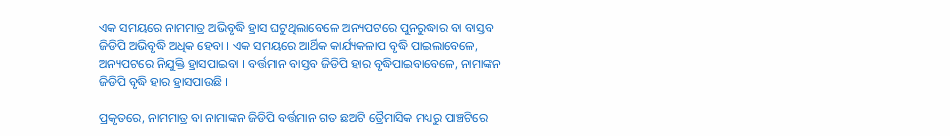ଏକ ସମୟରେ ନାମମାତ୍ର ଅଭିବୃଦ୍ଧି ହ୍ରାସ ଘଟୁଥିଲାବେଳେ ଅନ୍ୟପଟରେ ପୁନରୁଦ୍ଧାର ବା ବାସ୍ତବ ଜିଡିପି ଅଭିବୃଦ୍ଧି ଅଧିକ ହେବା । ଏକ ସମୟରେ ଆର୍ଥିକ କାର୍ଯ୍ୟକଳାପ ବୃଦ୍ଧି ପାଇଲାବେଳେ, ଅନ୍ୟପଟରେ ନିଯୁକ୍ତି ହ୍ରାସପାଇବା । ବର୍ତ୍ତମାନ ବାସ୍ତବ ଜିଡିପି ହାର ବୃଦ୍ଧିପାଇବାବେଳେ, ନାମାଙ୍କନ ଜିଡିପି ବୃଦ୍ଧି ହାର ହ୍ରାସପାଉଛି ।

ପ୍ରକୃତରେ, ନାମମାତ୍ର ବା ନାମାଙ୍କନ ଜିଡିପି ବର୍ତ୍ତମାନ ଗତ ଛଅଟି ତ୍ରୈମାସିକ ମଧ୍ୟରୁ ପାଞ୍ଚଟିରେ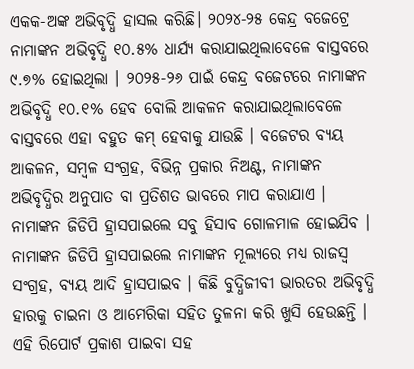ଏକକ-ଅଙ୍କ ଅଭିବୃଦ୍ଧି ହାସଲ କରିଛି। ୨୦୨୪-୨୫ କେନ୍ଦ୍ର ବଜେଟ୍ରେ ନାମାଙ୍କନ ଅଭିବୃଦ୍ଧି ୧୦.୫% ଧାର୍ଯ୍ୟ କରାଯାଇଥିଲାବେଳେ ବାସ୍ତବରେ ୯.୭% ହୋଇଥିଲା । ୨୦୨୫-୨୬ ପାଇଁ କେନ୍ଦ୍ର ବଜେଟରେ ନାମାଙ୍କନ ଅଭିବୃଦ୍ଧି ୧୦.୧% ହେବ ବୋଲି ଆକଳନ କରାଯାଇଥିଲାବେଳେ ବାସ୍ତବରେ ଏହା ବହୁତ କମ୍ ହେବାକୁ ଯାଉଛି । ବଜେଟର ବ୍ୟୟ ଆକଳନ, ସମ୍ବଳ ସଂଗ୍ରହ, ବିଭିନ୍ନ ପ୍ରକାର ନିଅଣ୍ଟ, ନାମାଙ୍କନ ଅଭିବୃଦ୍ଧିର ଅନୁପାତ ବା ପ୍ରତିଶତ ଭାବରେ ମାପ କରାଯାଏ । ନାମାଙ୍କନ ଜିଡିପି ହ୍ରାସପାଇଲେ ସବୁ ହିସାବ ଗୋଳମାଳ ହୋଇଯିବ । ନାମାଙ୍କନ ଜିଡିପି ହ୍ରାସପାଇଲେ ନାମାଙ୍କନ ମୂଲ୍ୟରେ ମଧ୍ୟ ରାଜସ୍ୱ ସଂଗ୍ରହ, ବ୍ୟୟ ଆଦି ହ୍ରାସପାଇବ । କିଛି ବୁଦ୍ଧିଜୀବୀ ଭାରତର ଅଭିବୃଦ୍ଧି ହାରକୁ ଚାଇନା ଓ ଆମେରିକା ସହିତ ତୁଳନା କରି ଖୁସି ହେଉଛନ୍ତି । ଏହି ରିପୋର୍ଟ ପ୍ରକାଶ ପାଇବା ସହ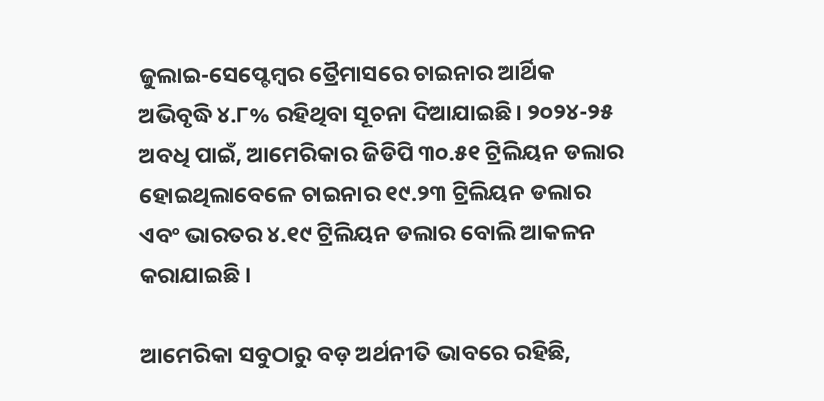ଜୁଲାଇ-ସେପ୍ଟେମ୍ବର ତ୍ରୈମାସରେ ଚାଇନାର ଆର୍ଥିକ ଅଭିବୃଦ୍ଧି ୪.୮% ରହିଥିବା ସୂଚନା ଦିଆଯାଇଛି। ୨୦୨୪-୨୫ ଅବଧି ପାଇଁ, ଆମେରିକାର ଜିଡିପି ୩୦.୫୧ ଟ୍ରିଲିୟନ ଡଲାର ହୋଇଥିଲାବେଳେ ଚାଇନାର ୧୯.୨୩ ଟ୍ରିଲିୟନ ଡଲାର ଏବଂ ଭାରତର ୪.୧୯ ଟ୍ରିଲିୟନ ଡଲାର ବୋଲି ଆକଳନ କରାଯାଇଛି ।

ଆମେରିକା ସବୁଠାରୁ ବଡ଼ ଅର୍ଥନୀତି ଭାବରେ ରହିଛି,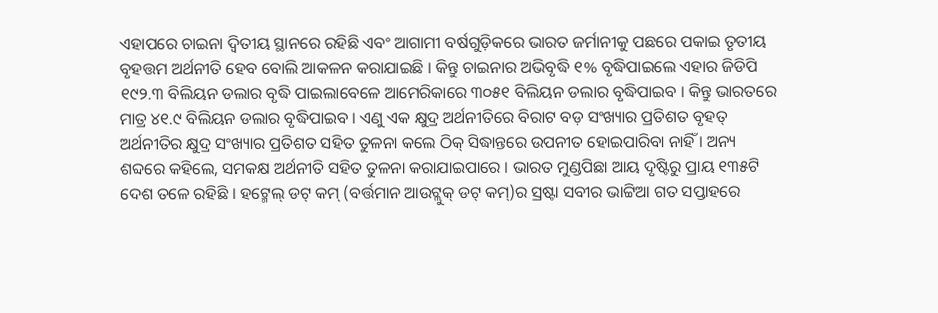ଏହାପରେ ଚାଇନା ଦ୍ୱିତୀୟ ସ୍ଥାନରେ ରହିଛି ଏବଂ ଆଗାମୀ ବର୍ଷଗୁଡ଼ିକରେ ଭାରତ ଜର୍ମାନୀକୁ ପଛରେ ପକାଇ ତୃତୀୟ ବୃହତ୍ତମ ଅର୍ଥନୀତି ହେବ ବୋଲି ଆକଳନ କରାଯାଇଛି । କିନ୍ତୁ ଚାଇନାର ଅଭିବୃଦ୍ଧି ୧% ବୃଦ୍ଧିପାଇଲେ ଏହାର ଜିଡିପି ୧୯୨.୩ ବିଲିୟନ ଡଲାର ବୃଦ୍ଧି ପାଇଲାବେଳେ ଆମେରିକାରେ ୩୦୫୧ ବିଲିୟନ ଡଲାର ବୃଦ୍ଧିପାଇବ । କିନ୍ତୁ ଭାରତରେ ମାତ୍ର ୪୧.୯ ବିଲିୟନ ଡଲାର ବୃଦ୍ଧିପାଇବ । ଏଣୁ ଏକ କ୍ଷୁଦ୍ର ଅର୍ଥନୀତିରେ ବିରାଟ ବଡ଼ ସଂଖ୍ୟାର ପ୍ରତିଶତ ବୃହତ୍ ଅର୍ଥନୀତିର କ୍ଷୁଦ୍ର ସଂଖ୍ୟାର ପ୍ରତିଶତ ସହିତ ତୁଳନା କଲେ ଠିକ୍ ସିଦ୍ଧାନ୍ତରେ ଉପନୀତ ହୋଇପାରିବା ନାହିଁ । ଅନ୍ୟ ଶବ୍ଦରେ କହିଲେ, ସମକକ୍ଷ ଅର୍ଥନୀତି ସହିତ ତୁଳନା କରାଯାଇପାରେ । ଭାରତ ମୁଣ୍ଡପିଛା ଆୟ ଦୃଷ୍ଟିରୁ ପ୍ରାୟ ୧୩୫ଟି ଦେଶ ତଳେ ରହିଛି । ହଟ୍ମେଲ୍ ଡଟ୍ କମ୍ (ବର୍ତ୍ତମାନ ଆଉଟ୍ଲୁକ୍ ଡଟ୍ କମ୍)ର ସ୍ରଷ୍ଟା ସବୀର ଭାଟ୍ଟିଆ ଗତ ସପ୍ତାହରେ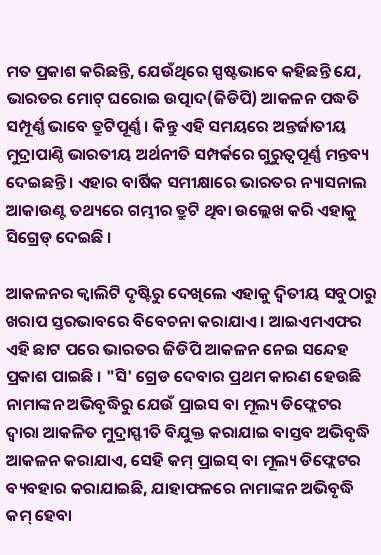ମତ ପ୍ରକାଶ କରିଛନ୍ତି, ଯେଉଁଥିରେ ସ୍ପଷ୍ଟଭାବେ କହିଛନ୍ତି ଯେ, ଭାରତର ମୋଟ୍ ଘରୋଇ ଉତ୍ପାଦ(ଜିଡିପି) ଆକଳନ ପଦ୍ଧତି ସମ୍ପୂର୍ଣ୍ଣ ଭାବେ ତ୍ରୁଟିପୂର୍ଣ୍ଣ । କିନ୍ତୁ ଏହି ସମୟରେ ଅନ୍ତର୍ଜାତୀୟ ମୁଦ୍ରାପାଣ୍ଠି ଭାରତୀୟ ଅର୍ଥନୀତି ସମ୍ପର୍କରେ ଗୁରୁତ୍ୱପୂର୍ଣ୍ଣ ମନ୍ତବ୍ୟ ଦେଇଛନ୍ତି । ଏହାର ବାର୍ଷିକ ସମୀକ୍ଷାରେ ଭାରତର ନ୍ୟାସନାଲ ଆକାଉଣ୍ଟ ତଥ୍ୟରେ ଗମ୍ଭୀର ତ୍ରୁଟି ଥିବା ଉଲ୍ଲେଖ କରି ଏହାକୁ ସିଗ୍ରେଡ୍ ଦେଇଛି ।

ଆକଳନର କ୍ୱାଲିଟି ଦୃଷ୍ଟିରୁ ଦେଖିଲେ ଏହାକୁ ଦ୍ୱିତୀୟ ସବୁଠାରୁ ଖରାପ ସ୍ତରଭାବରେ ବିବେଚନା କରାଯାଏ । ଆଇଏମଏଫର ଏହି ଛାଟ ପରେ ଭାରତର ଜିଡିପି ଆକଳନ ନେଇ ସନ୍ଦେହ ପ୍ରକାଶ ପାଇଛି । "ସି' ଗ୍ରେଡ ଦେବାର ପ୍ରଥମ କାରଣ ହେଉଛି ନାମାଙ୍କନ ଅଭିବୃଦ୍ଧିରୁ ଯେଉଁ ପ୍ରାଇସ ବା ମୂଲ୍ୟ ଡିଫ୍ଲେଟର ଦ୍ୱାରା ଆକଳିତ ମୁଦ୍ରାସ୍ଫୀତି ବିଯୁକ୍ତ କରାଯାଇ ବାସ୍ତବ ଅଭିବୃଦ୍ଧି ଆକଳନ କରାଯାଏ, ସେହି କମ୍ ପ୍ରାଇସ୍ ବା ମୂଲ୍ୟ ଡିଫ୍ଲେଟର ବ୍ୟବହାର କରାଯାଇଛି, ଯାହାଫଳରେ ନାମାଙ୍କନ ଅଭିବୃଦ୍ଧି କମ୍ ହେବା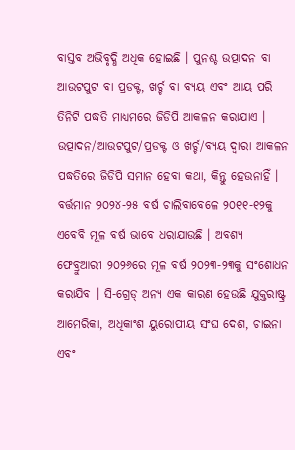ବାସ୍ତବ ଅଭିବୃଦ୍ଧି ଅଧିକ ହୋଇଛି । ପୁନଶ୍ଚ ଉତ୍ପାଦନ ବା ଆଉଟପୁଟ ବା ପ୍ରଡକ୍ଟ, ଖର୍ଚ୍ଚ ବା ବ୍ୟୟ ଏବଂ ଆୟ ପରି ତିନିଟି ପଦ୍ଧତି ମାଧ୍ୟମରେ ଜିଡିପି ଆକଳନ କରାଯାଏ । ଉତ୍ପାଦନ/ଆଉଟପୁଟ/ପ୍ରଡକ୍ଟ ଓ ଖର୍ଚ୍ଚ/ବ୍ୟୟ ଦ୍ୱାରା ଆକଳନ ପଦ୍ଧତିରେ ଜିଡିପି ସମାନ ହେବା କଥା, କିନ୍ତୁ ହେଉନାହିଁ । ବର୍ତ୍ତମାନ ୨୦୨୪-୨୫ ବର୍ଷ ଚାଲିବାବେଳେ ୨୦୧୧-୧୨କୁ ଏବେବି ମୂଳ ବର୍ଷ ଭାବେ ଧରାଯାଉଛି । ଅବଶ୍ୟ ଫେବ୍ରୁଆରୀ ୨୦୨୬ରେ ମୂଳ ବର୍ଷ ୨୦୨୩-୨୩କୁ ସଂଶୋଧନ କରାଯିବ । ସି-ଗ୍ରେଡ୍ ଅନ୍ୟ ଏକ କାରଣ ହେଉଛି ଯୁକ୍ତରାଷ୍ଟ୍ର ଆମେରିକା, ଅଧିକାଂଶ ୟୁରୋପୀୟ ସଂଘ ଦେଶ, ଚାଇନା ଏବଂ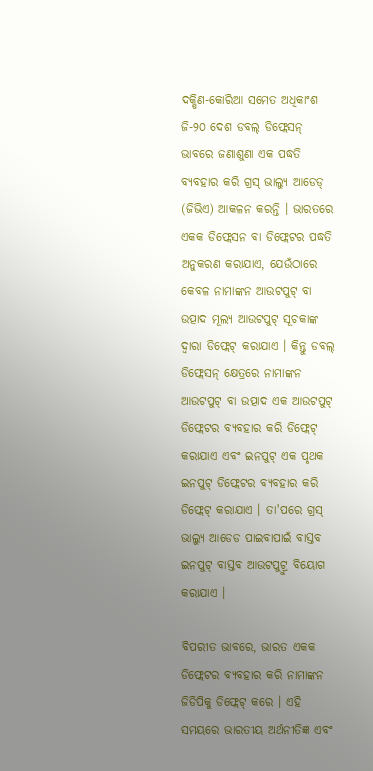ଦକ୍ଷିଣ-କୋରିଆ ସମେତ ଅଧିକାଂଶ ଜି-୨୦ ଦେଶ ଡବଲ୍ ଡିଫ୍ଲେସନ୍ ଭାବରେ ଜଣାଶୁଣା ଏକ ପଦ୍ଧତି ବ୍ୟବହାର କରି ଗ୍ରସ୍ ଭାଲ୍ୟୁ ଆଡେଡ୍ (ଜିଭିଏ) ଆକଳନ କରନ୍ତି । ଭାରତରେ ଏକକ ଡିଫ୍ଲେସନ ବା ଡିଫ୍ଲେଟର ପଦ୍ଧତି ଅନୁକରଣ କରାଯାଏ, ଯେଉଁଠାରେ କେବଳ ନାମାଙ୍କନ ଆଉଟପୁଟ୍ ବା ଉତ୍ପାଦ ମୂଲ୍ୟ ଆଉଟପୁଟ୍ ସୂଚକାଙ୍କ ଦ୍ୱାରା ଡିଫ୍ଲେଟ୍ କରାଯାଏ । କିନ୍ତୁ ଡବଲ୍ ଡିଫ୍ଲେସନ୍ କ୍ଷେତ୍ରରେ ନାମାଙ୍କନ ଆଉଟପୁଟ୍ ବା ଉତ୍ପାଦ ଏକ ଆଉଟପୁଟ୍ ଡିଫ୍ଲେଟର ବ୍ୟବହାର କରି ଡିଫ୍ଲେଟ୍ କରାଯାଏ ଏବଂ ଇନପୁଟ୍ ଏକ ପୃଥକ ଇନପୁଟ୍ ଡିଫ୍ଲେଟର ବ୍ୟବହାର କରି ଡିଫ୍ଲେଟ୍ କରାଯାଏ । ତା'ପରେ ଗ୍ରସ୍ ଭାଲ୍ୟୁ ଆଡେଡ ପାଇବାପାଇଁ ବାସ୍ତବ ଇନପୁଟ୍ ବାସ୍ତବ ଆଉଟପୁଟ୍ରୁ ବିୟୋଗ କରାଯାଏ ।

ବିପରୀତ ଭାବରେ, ଭାରତ ଏକକ ଡିଫ୍ଲେଟର ବ୍ୟବହାର କରି ନାମାଙ୍କନ ଜିଡିପିକୁ ଡିଫ୍ଲେଟ୍ କରେ । ଏହି ସମୟରେ ଭାରତୀୟ ଅର୍ଥନୀତିଜ୍ଞ ଏବଂ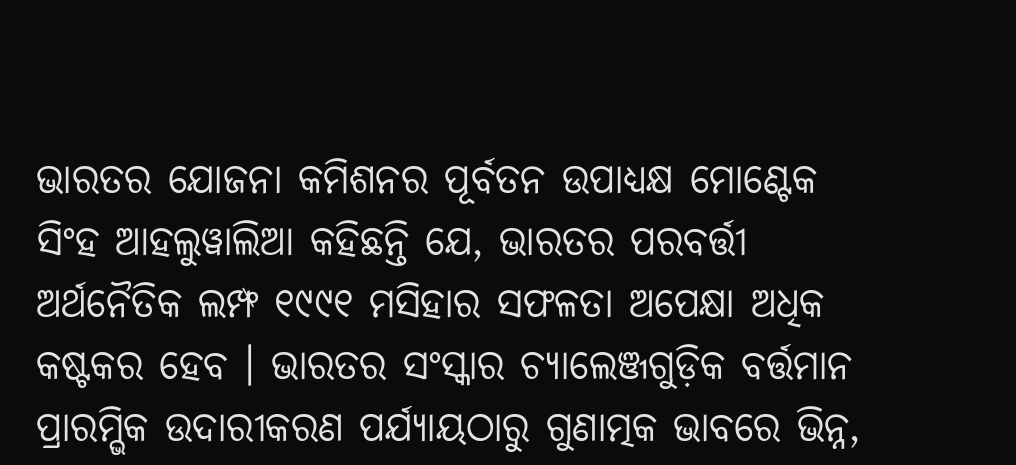ଭାରତର ଯୋଜନା କମିଶନର ପୂର୍ବତନ ଉପାଧ୍ୟକ୍ଷ ମୋଣ୍ଟେକ ସିଂହ ଆହଲୁୱାଲିଆ କହିଛନ୍ତି ଯେ, ଭାରତର ପରବର୍ତ୍ତୀ ଅର୍ଥନୈତିକ ଲମ୍ଫ ୧୯୯୧ ମସିହାର ସଫଳତା ଅପେକ୍ଷା ଅଧିକ କଷ୍ଟକର ହେବ । ଭାରତର ସଂସ୍କାର ଚ୍ୟାଲେଞ୍ଜଗୁଡ଼ିକ ବର୍ତ୍ତମାନ ପ୍ରାରମ୍ଭିକ ଉଦାରୀକରଣ ପର୍ଯ୍ୟାୟଠାରୁ ଗୁଣାତ୍ମକ ଭାବରେ ଭିନ୍ନ,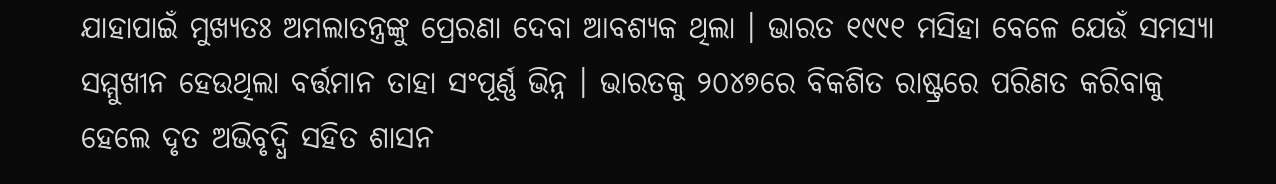ଯାହାପାଇଁ ମୁଖ୍ୟତଃ ଅମଲାତନ୍ତ୍ରଙ୍କୁ ପ୍ରେରଣା ଦେବା ଆବଶ୍ୟକ ଥିଲା । ଭାରତ ୧୯୯୧ ମସିହା ବେଳେ ଯେଉଁ ସମସ୍ୟା ସମ୍ମୁଖୀନ ହେଉଥିଲା ବର୍ତ୍ତମାନ ତାହା ସଂପୂର୍ଣ୍ଣ ଭିନ୍ନ । ଭାରତକୁ ୨୦୪୭ରେ ବିକଶିତ ରାଷ୍ଟ୍ରରେ ପରିଣତ କରିବାକୁ ହେଲେ ଦୃତ ଅଭିବୃଦ୍ଧି ସହିତ ଶାସନ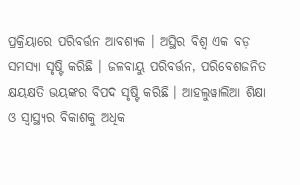ପ୍ରକ୍ରିୟାରେ ପରିବର୍ତ୍ତନ ଆବଶ୍ୟକ । ଅସ୍ଥିର ବିଶ୍ୱ ଏକ ବଡ଼ ସମସ୍ୟା ସୃଷ୍ଟି କରିଛି । ଜଳବାୟୁ ପରିବର୍ତ୍ତନ, ପରିବେଶଜନିତ କ୍ଷୟକ୍ଷତି ଭୟଙ୍କର ବିପଦ ସୃଷ୍ଟି କରିଛି । ଆହଲୁୱାଲିଆ ଶିକ୍ଷା ଓ ସ୍ୱାସ୍ଥ୍ୟର ବିକାଶକୁ ଅଧିକ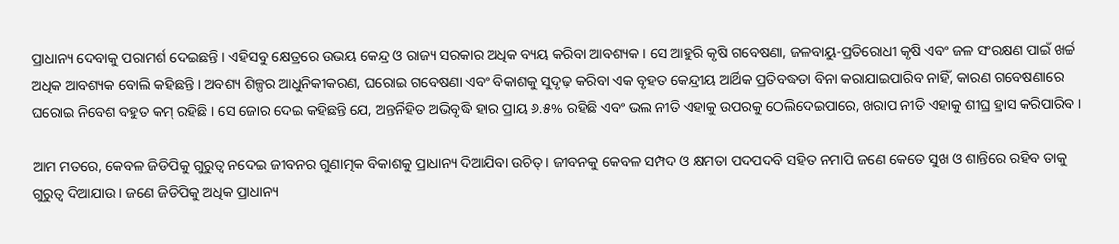ପ୍ରାଧାନ୍ୟ ଦେବାକୁ ପରାମର୍ଶ ଦେଇଛନ୍ତି । ଏହିସବୁ କ୍ଷେତ୍ରରେ ଉଭୟ କେନ୍ଦ୍ର ଓ ରାଜ୍ୟ ସରକାର ଅଧିକ ବ୍ୟୟ କରିବା ଆବଶ୍ୟକ । ସେ ଆହୁରି କୃଷି ଗବେଷଣା, ଜଳବାୟୁ-ପ୍ରତିରୋଧୀ କୃଷି ଏବଂ ଜଳ ସଂରକ୍ଷଣ ପାଇଁ ଖର୍ଚ୍ଚ ଅଧିକ ଆବଶ୍ୟକ ବୋଲି କହିଛନ୍ତି । ଅବଶ୍ୟ ଶିଳ୍ପର ଆଧୁନିକୀକରଣ, ଘରୋଇ ଗବେଷଣା ଏବଂ ବିକାଶକୁ ସୁଦୃଢ଼ କରିବା ଏକ ବୃହତ କେନ୍ଦ୍ରୀୟ ଆର୍ଥିକ ପ୍ରତିବଦ୍ଧତା ବିନା କରାଯାଇପାରିବ ନାହିଁ, କାରଣ ଗବେଷଣାରେ ଘରୋଇ ନିବେଶ ବହୁତ କମ୍ ରହିଛି । ସେ ଜୋର ଦେଇ କହିଛନ୍ତି ଯେ, ଅନ୍ତର୍ନିହିତ ଅଭିବୃଦ୍ଧି ହାର ପ୍ରାୟ ୬.୫% ରହିଛି ଏବଂ ଭଲ ନୀତି ଏହାକୁ ଉପରକୁ ଠେଲିଦେଇପାରେ, ଖରାପ ନୀତି ଏହାକୁ ଶୀଘ୍ର ହ୍ରାସ କରିପାରିବ ।

ଆମ ମତରେ, କେବଳ ଜିଡିପିକୁ ଗୁରୁତ୍ୱ ନଦେଇ ଜୀବନର ଗୁଣାତ୍ମକ ବିକାଶକୁ ପ୍ରାଧାନ୍ୟ ଦିଆଯିବା ଉଚିତ୍ । ଜୀବନକୁ କେବଳ ସମ୍ପଦ ଓ କ୍ଷମତା ପଦପଦବି ସହିତ ନମାପି ଜଣେ କେତେ ସୁଖ ଓ ଶାନ୍ତିରେ ରହିବ ତାକୁ ଗୁରୁତ୍ୱ ଦିଆଯାଉ । ଜଣେ ଜିଡିପିକୁ ଅଧିକ ପ୍ରାଧାନ୍ୟ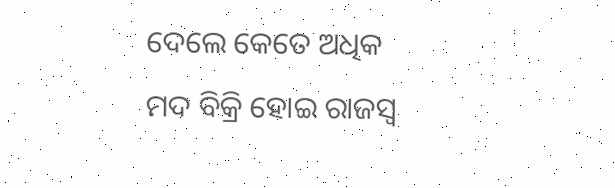ଦେଲେ କେତେ ଅଧିକ ମଦ ବିକ୍ରି ହୋଇ ରାଜସ୍ୱ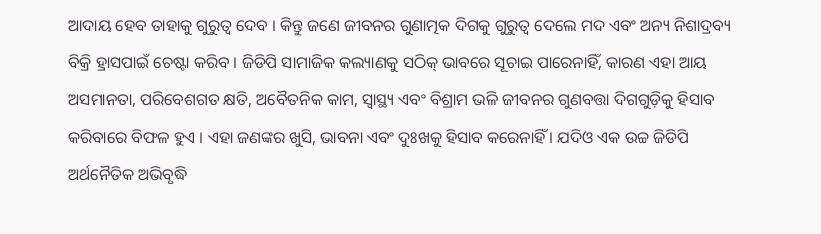ଆଦାୟ ହେବ ତାହାକୁ ଗୁରୁତ୍ୱ ଦେବ । କିନ୍ତୁ ଜଣେ ଜୀବନର ଗୁଣାତ୍ମକ ଦିଗକୁ ଗୁରୁତ୍ୱ ଦେଲେ ମଦ ଏବଂ ଅନ୍ୟ ନିଶାଦ୍ରବ୍ୟ ବିକ୍ରି ହ୍ରାସପାଇଁ ଚେଷ୍ଟା କରିବ । ଜିଡିପି ସାମାଜିକ କଲ୍ୟାଣକୁ ସଠିକ୍ ଭାବରେ ସୂଚାଇ ପାରେନାହିଁ, କାରଣ ଏହା ଆୟ ଅସମାନତା, ପରିବେଶଗତ କ୍ଷତି, ଅବୈତନିକ କାମ, ସ୍ୱାସ୍ଥ୍ୟ ଏବଂ ବିଶ୍ରାମ ଭଳି ଜୀବନର ଗୁଣବତ୍ତା ଦିଗଗୁଡ଼ିକୁ ହିସାବ କରିବାରେ ବିଫଳ ହୁଏ । ଏହା ଜଣଙ୍କର ଖୁସି, ଭାବନା ଏବଂ ଦୁଃଖକୁ ହିସାବ କରେନାହିଁ । ଯଦିଓ ଏକ ଉଚ୍ଚ ଜିଡିପି ଅର୍ଥନୈତିକ ଅଭିବୃଦ୍ଧି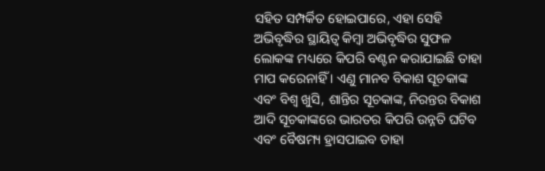ସହିତ ସମ୍ପର୍କିତ ହୋଇପାରେ, ଏହା ସେହି ଅଭିବୃଦ୍ଧିର ସ୍ଥାୟିତ୍ୱ କିମ୍ବା ଅଭିବୃଦ୍ଧିର ସୁଫଳ ଲୋକଙ୍କ ମଧ୍ୟରେ କିପରି ବଣ୍ଟନ କରାଯାଇଛି ତାହା ମାପ କରେନାହିଁ । ଏଣୁ ମାନବ ବିକାଶ ସୂଚକାଙ୍କ ଏବଂ ବିଶ୍ୱ ଖୁସି, ଶାନ୍ତିର ସୂଚକାଙ୍କ, ନିରନ୍ତର ବିକାଶ ଆଦି ସୂଚକାଙ୍କରେ ଭାରତର କିପରି ଉନ୍ନତି ଘଟିବ ଏବଂ ବୈଷମ୍ୟ ହ୍ରାସପାଇବ ତାହା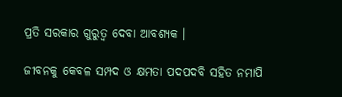ପ୍ରତି ସରକାର ଗୁରୁତ୍ୱ ଦେବା ଆବଶ୍ୟକ ।

ଜୀବନକୁ କେବଳ ସମ୍ପଦ ଓ କ୍ଷମତା ପଦପଦବି ସହିତ ନମାପି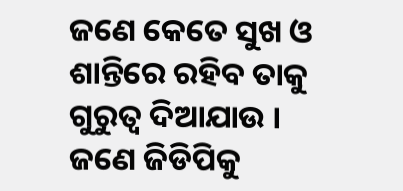ଜଣେ କେତେ ସୁଖ ଓ ଶାନ୍ତିରେ ରହିବ ତାକୁ ଗୁରୁତ୍ୱ ଦିଆଯାଉ । ଜଣେ ଜିଡିପିକୁ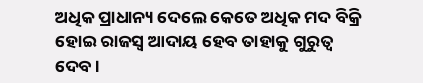ଅଧିକ ପ୍ରାଧାନ୍ୟ ଦେଲେ କେତେ ଅଧିକ ମଦ ବିକ୍ରି ହୋଇ ରାଜସ୍ୱ ଆଦାୟ ହେବ ତାହାକୁ ଗୁରୁତ୍ୱ ଦେବ ।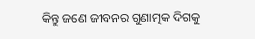କିନ୍ତୁ ଜଣେ ଜୀବନର ଗୁଣାତ୍ମକ ଦିଗକୁ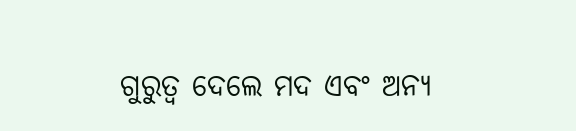ଗୁରୁତ୍ୱ ଦେଲେ ମଦ ଏବଂ ଅନ୍ୟ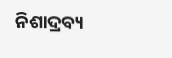ନିଶାଦ୍ରବ୍ୟ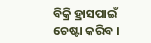ବିକ୍ରି ହ୍ରାସପାଇଁ ଚେଷ୍ଟା କରିବ ।